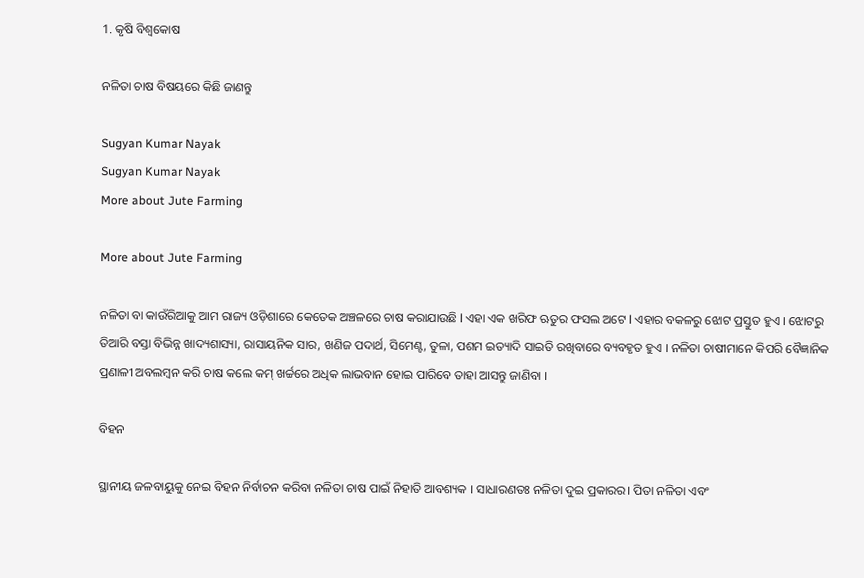1. କୃଷି ବିଶ୍ବକୋଷ

ନଳିତା ଚାଷ ବିଷୟରେ କିଛି ଜାଣନ୍ତୁ

Sugyan Kumar Nayak
Sugyan Kumar Nayak
More about Jute Farming

More about Jute Farming

ନଳିତା ବା କାଉଁରିଆକୁ ଆମ ରାଜ୍ୟ ଓଡ଼ିଶାରେ କେତେକ ଅଞ୍ଚଳରେ ଚାଷ କରାଯାଉଛି l ଏହା ଏକ ଖରିଫ ଋତୁର ଫସଲ ଅଟେ l ଏହାର ବକଳରୁ ଝୋଟ ପ୍ରସ୍ତୁତ ହୁଏ । ଝୋଟରୁ ତିଆରି ବସ୍ତା ବିଭିନ୍ନ ଖାଦ୍ୟଶାସ୍ୟା, ରାସାୟନିକ ସାର, ଖଣିଜ ପଦାର୍ଥ, ସିମେଣ୍ଟ, ତୁଳା, ପଶମ ଇତ୍ୟାଦି ସାଇତି ରଖିବାରେ ବ୍ୟବହୃତ ହୁଏ । ନଳିତା ଚାଷୀମାନେ କିପରି ବୈଜ୍ଞାନିକ ପ୍ରଣାଳୀ ଅବଲମ୍ବନ କରି ଚାଷ କଲେ କମ୍ ଖର୍ଚ୍ଚରେ ଅଧିକ ଲାଭବାନ ହୋଇ ପାରିବେ ତାହା ଆସନ୍ତୁ ଜାଣିବା ।

ବିହନ

ସ୍ଥାନୀୟ ଜଳବାୟୁକୁ ନେଇ ବିହନ ନିର୍ବାଚନ କରିବା ନଳିତା ଚାଷ ପାଇଁ ନିହାତି ଆବଶ୍ୟକ । ସାଧାରଣତଃ ନଳିତା ଦୁଇ ପ୍ରକାରର। ପିତା ନଳିତା ଏବଂ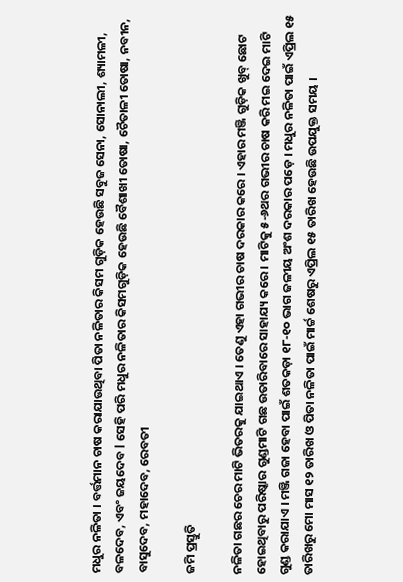ମଧୁର ନଳିତା । ବର୍ତ୍ତମାନ ଚାଷ କରାଯାଉଥିବା ପିତା ନଳିତାର କିସମ ଗୁଡ଼ିକ ହେଉଛି ସବୁଜ ସେନା, ସୋନାଲୀ, ଶ୍ୟାମଳୀ, ବଳଦେବ, ଏବଂ ଜୟଦେବ l ସେହି ପରି ମଧୁର ନଳିତାର କିସମଗୁଡ଼ିକ ହେଉଛି ବୈଶାଖୀ ତୋଷା, ଚୈତାଳୀ ତୋଷା, ନବୀନ, ବାସୁଦେବ, ମହାଦେବ, ରେବତୀ

ଜମି ପ୍ରସ୍ତୁତି

ନଳିତା ଗଛର ଚେର ମାଟି ଭିତରକୁ ଯାଇଥାଏ । ତେଣୁ ଏହା ଗଭୀର ଚାଷ ଦରକାର କରେ । ଏହାର ମଞ୍ଜି ଗୁଡ଼ିକ ଖୁବ୍ ଛୋଟ ହୋଇଥିବାରୁ ପରିଷ୍କାର ଗୁଣ୍ଡମାଟି ଗଛ ଉତାରିବାରେ ସାହାଯ୍ୟ କରେ । ମାଟିକୁ ୫-୬ଥର ଗଭୀର ଚାଷ କରି ମଇ ଦେଇ ମାଟି ଗୁଣ୍ଡ କରାଯାଏ । ମଞ୍ଜି ଗଜା ହେବା ପାଇଁ ଶତକଡ଼ା ୧୮-୧୦ ଭାଗ ଜଳୀୟ ଅଂଶ ଦରକାର ପଡ଼େ । ମଧୁର ନଳିତା ପାଇଁ ଏପ୍ରିଲ ୧୫ ତାରିଖରୁ ମୋ ମାସ ୧୨ ତାରିଖ ଓ ପିତା ନଳିତା ପାଇଁ ମାର୍ଚ୍ଚ ଶେଷରୁ ଏପ୍ରିଲ ୧୫ ତାରିଖ ହେଉଛି ଉପଯୁକ୍ତ ସମୟ ।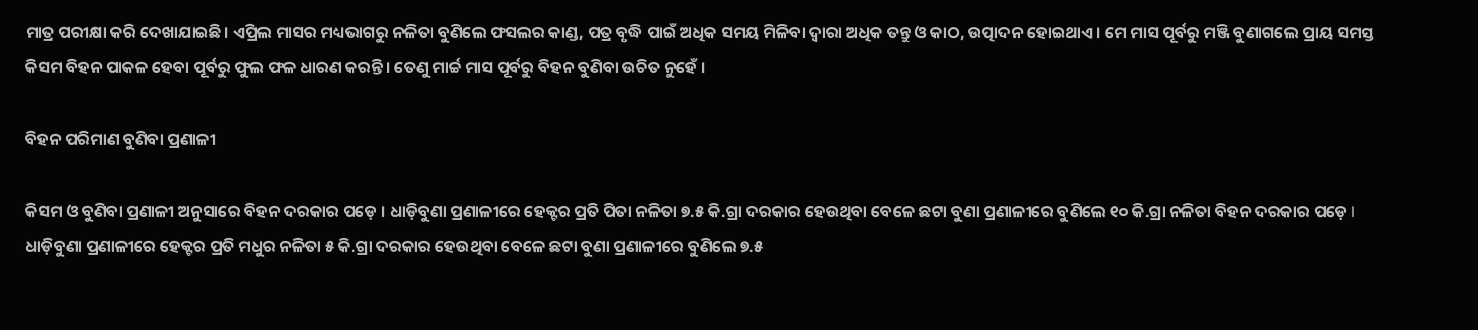ମାତ୍ର ପରୀକ୍ଷା କରି ଦେଖାଯାଇଛି। ଏପ୍ରିଲ ମାସର ମଧ୍ୟଭାଗରୁ ନଳିତା ବୁଣିଲେ ଫସଲର କାଣ୍ଡ, ପତ୍ର ବୃଦ୍ଧି ପାଇଁ ଅଧିକ ସମୟ ମିଳିବା ଦ୍ଵାରା ଅଧିକ ତନ୍ତୁ ଓ କାଠ, ଉତ୍ପାଦନ ହୋଇଥାଏ । ମେ ମାସ ପୂର୍ବରୁ ମଞ୍ଜି ବୁଣାଗଲେ ପ୍ରାୟ ସମସ୍ତ କିସମ ବିହନ ପାକଳ ହେବା ପୂର୍ବରୁ ଫୁଲ ଫଳ ଧାରଣ କରନ୍ତି । ତେଣୁ ମାର୍ଚ୍ଚ ମାସ ପୂର୍ବରୁ ବିହନ ବୁଣିବା ଉଚିତ ନୁହେଁ ।

ବିହନ ପରିମାଣ ବୁଣିବା ପ୍ରଣାଳୀ

କିସମ ଓ ବୁଣିବା ପ୍ରଣାଳୀ ଅନୁସାରେ ବିହନ ଦରକାର ପଡ଼େ । ଧାଡ଼ିବୁଣା ପ୍ରଣାଳୀରେ ହେକ୍ଟର ପ୍ରତି ପିତା ନଳିତା ୭.୫ କି.ଗ୍ରା ଦରକାର ହେଉଥିବା ବେଳେ ଛଟା ବୁଣା ପ୍ରଣାଳୀରେ ବୁଣିଲେ ୧୦ କି.ଗ୍ରା ନଳିତା ବିହନ ଦରକାର ପଡ଼େ l  ଧାଡ଼ିବୁଣା ପ୍ରଣାଳୀରେ ହେକ୍ଟର ପ୍ରତି ମଧୁର ନଳିତା ୫ କି.ଗ୍ରା ଦରକାର ହେଉଥିବା ବେଳେ ଛଟା ବୁଣା ପ୍ରଣାଳୀରେ ବୁଣିଲେ ୭.୫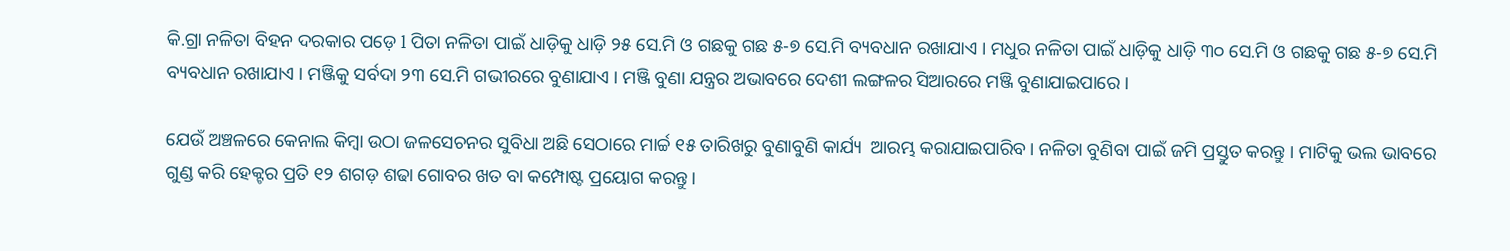କି.ଗ୍ରା ନଳିତା ବିହନ ଦରକାର ପଡ଼େ l ପିତା ନଳିତା ପାଇଁ ଧାଡ଼ିକୁ ଧାଡ଼ି ୨୫ ସେ.ମି ଓ ଗଛକୁ ଗଛ ୫-୭ ସେ.ମି ବ୍ୟବଧାନ ରଖାଯାଏ । ମଧୁର ନଳିତା ପାଇଁ ଧାଡ଼ିକୁ ଧାଡ଼ି ୩୦ ସେ.ମି ଓ ଗଛକୁ ଗଛ ୫-୭ ସେ.ମି ବ୍ୟବଧାନ ରଖାଯାଏ । ମଞ୍ଜିକୁ ସର୍ବଦା ୨୩ ସେ.ମି ଗଭୀରରେ ବୁଣାଯାଏ । ମଞ୍ଜି ବୁଣା ଯନ୍ତ୍ରର ଅଭାବରେ ଦେଶୀ ଲଙ୍ଗଳର ସିଆରରେ ମଞ୍ଜି ବୁଣାଯାଇପାରେ ।

ଯେଉଁ ଅଞ୍ଚଳରେ କେନାଲ କିମ୍ବା ଉଠା ଜଳସେଚନର ସୁବିଧା ଅଛି ସେଠାରେ ମାର୍ଚ୍ଚ ୧୫ ତାରିଖରୁ ବୁଣାବୁଣି କାର୍ଯ୍ୟ  ଆରମ୍ଭ କରାଯାଇପାରିବ। ନଳିତା ବୁଣିବା ପାଇଁ ଜମି ପ୍ରସ୍ତୁତ କରନ୍ତୁ । ମାଟିକୁ ଭଲ ଭାବରେ ଗୁଣ୍ଡ କରି ହେକ୍ଟର ପ୍ରତି ୧୨ ଶଗଡ଼ ଶଢା ଗୋବର ଖତ ବା କମ୍ପୋଷ୍ଟ ପ୍ରୟୋଗ କରନ୍ତୁ।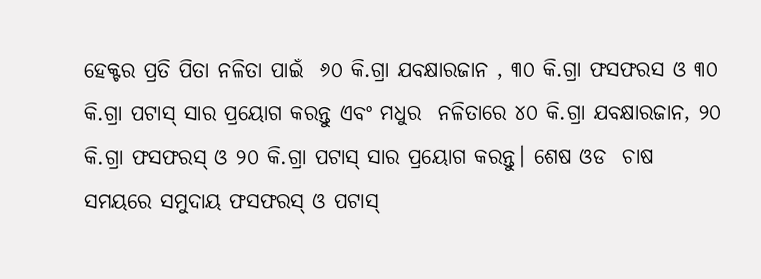ହେକ୍ଟର ପ୍ରତି ପିତା ନଳିତା ପାଇଁ  ୬୦ କି.ଗ୍ରା ଯବକ୍ଷାରଜାନ , ୩୦ କି.ଗ୍ରା ଫସଫରସ ଓ ୩୦ କି.ଗ୍ରା ପଟାସ୍ ସାର ପ୍ରୟୋଗ କରନ୍ତୁ ଏବଂ ମଧୁର  ନଳିତାରେ ୪୦ କି.ଗ୍ରା ଯବକ୍ଷାରଜାନ, ୨୦ କି.ଗ୍ରା ଫସଫରସ୍ ଓ ୨୦ କି.ଗ୍ରା ପଟାସ୍ ସାର ପ୍ରୟୋଗ କରନ୍ତୁ। ଶେଷ ଓଡ  ଚାଷ ସମୟରେ ସମୁଦାୟ ଫସଫରସ୍ ଓ ପଟାସ୍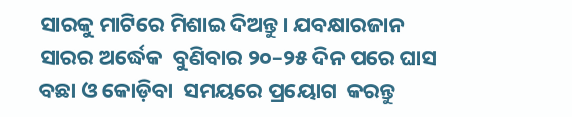ସାରକୁ ମାଟିରେ ମିଶାଇ ଦିଅନ୍ତୁ। ଯବକ୍ଷାରଜାନ ସାରର ଅର୍ଦ୍ଧେକ  ବୁଣିବାର ୨୦–୨୫ ଦିନ ପରେ ଘାସ ବଛା ଓ କୋଡ଼ିବା  ସମୟରେ ପ୍ରୟୋଗ  କରନ୍ତୁ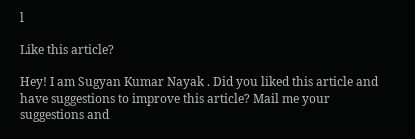l

Like this article?

Hey! I am Sugyan Kumar Nayak . Did you liked this article and have suggestions to improve this article? Mail me your suggestions and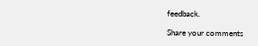feedback.

Share your comments